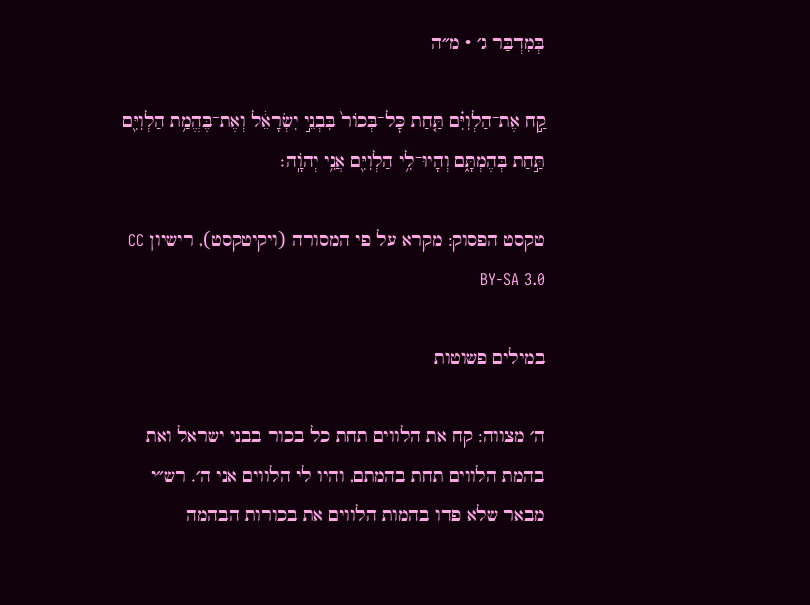בְּמִדְבַּר ג׳ · מ״ה

קַ֣ח אֶת־הַלְוִיִּ֗ם תַּ֤חַת כׇּל־בְּכוֹר֙ בִּבְנֵ֣י יִשְׂרָאֵ֔ל וְאֶת־בֶּהֱמַ֥ת הַלְוִיִּ֖ם תַּ֣חַת בְּהֶמְתָּ֑ם וְהָיוּ־לִ֥י הַלְוִיִּ֖ם אֲנִ֥י יְהֹוָֽה׃

טקסט הפסוק: מקרא על פי המסורה (ויקיטקסט), רישיון CC BY-SA 3.0

במילים פשוטות

ה׳ מצווה: קח את הלווים תחת כל בכור בבני ישראל ואת בהמת הלווים תחת בהמתם, והיו לי הלווים אני ה׳. רש״י מבאר שלא פדו בהמות הלווים את בכורות הבהמה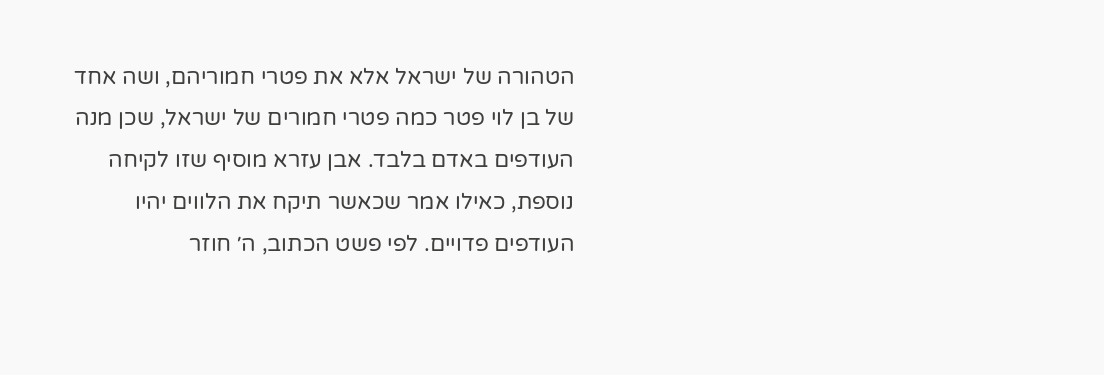הטהורה של ישראל אלא את פטרי חמוריהם, ושה אחד של בן לוי פטר כמה פטרי חמורים של ישראל, שכן מנה העודפים באדם בלבד. אבן עזרא מוסיף שזו לקיחה נוספת, כאילו אמר שכאשר תיקח את הלווים יהיו העודפים פדויים. לפי פשט הכתוב, ה׳ חוזר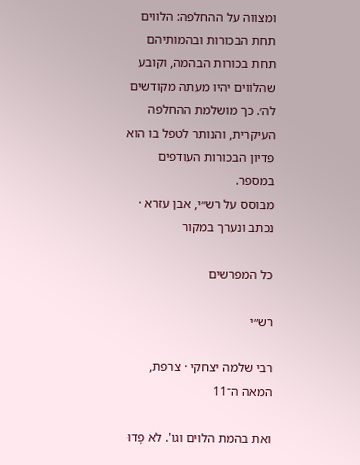ומצווה על ההחלפה: הלווים תחת הבכורות ובהמותיהם תחת בכורות הבהמה, וקובע שהלווים יהיו מעתה מקודשים לה׳. כך מושלמת ההחלפה העיקרית, והנותר לטפל בו הוא פדיון הבכורות העודפים במספר.
מבוסס על רש״י, אבן עזרא · נכתב ונערך במקור

כל המפרשים

רש״י

רבי שלמה יצחקי · צרפת, המאה ה־11

ואת בהמת הלוים וגו'. לֹא פָדוּ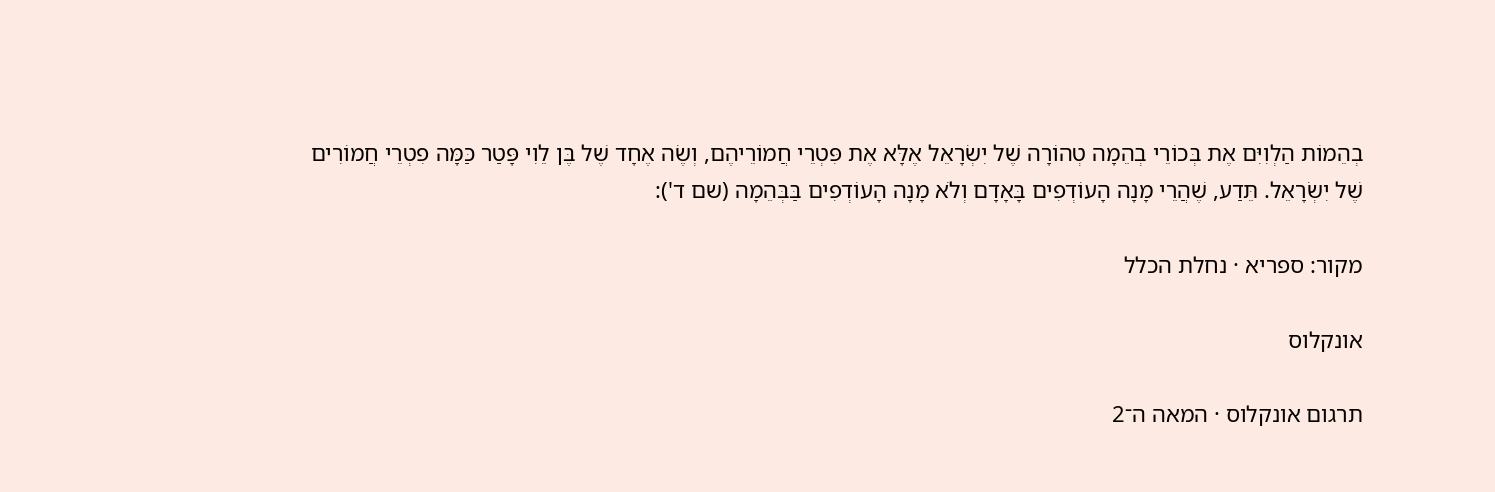בְהֵמוֹת הַלְוִיִּם אֶת בְּכוֹרֵי בְהֵמָה טְהוֹרָה שֶׁל יִשְׂרָאֵל אֶלָּא אֶת פִּטְרֵי חֲמוֹרֵיהֶם, וְשֶׂה אֶחָד שֶׁל בֶּן לֵוִי פָּטַר כַּמָּה פִטְרֵי חֲמוֹרִים שֶׁל יִשְׂרָאֵל. תֵּדַע, שֶׁהֲרֵי מָנָה הָעוֹדְפִים בָּאָדָם וְלֹא מָנָה הָעוֹדְפִים בַּבְּהֵמָה (שם ד'):

מקור: ספריא · נחלת הכלל

אונקלוס

תרגום אונקלוס · המאה ה־2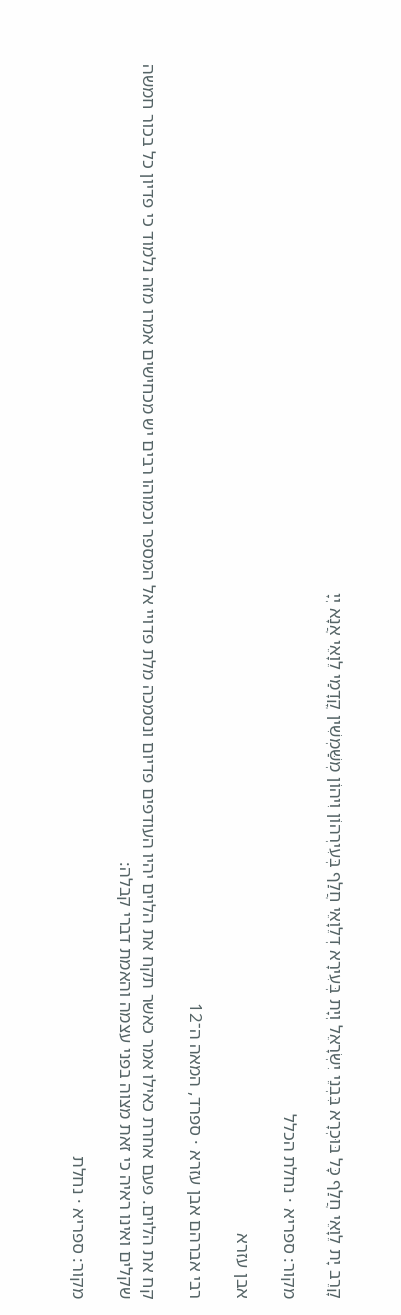קָרֵב יָת לֵוָאֵי חֲלַף כָּל בּוּכְרָא בִּבְנֵי יִשְׂרָאֵל וְיָת בְּעִירָא דְלֵוָאֵי חֲלַף בְּעִירְהוֹן וִיהוֹן מְשַּׁמְשִׁין קֳדָמַי לֵוָאֵי אֲנָא יְיָ

מקור: ספריא · נחלת הכלל

אבן עזרא

רבי אברהם אבן עזרא · ספרד, המאה ה־12

קח את הלוים. פעם אחרת כאילו אמר כאשר תקח את הלוים יהיו העודפים פדיום ונסמכה מלת פדויי אל המספר וכמוהו רבים יש מכחישים אמרו מזה נלמוד כי פדיון כל בכור חמשה שקלים ואינו ראיה כי זאת מצוה בפני עצמה והאמת דברי קבלה:

מקור: ספריא · נחלת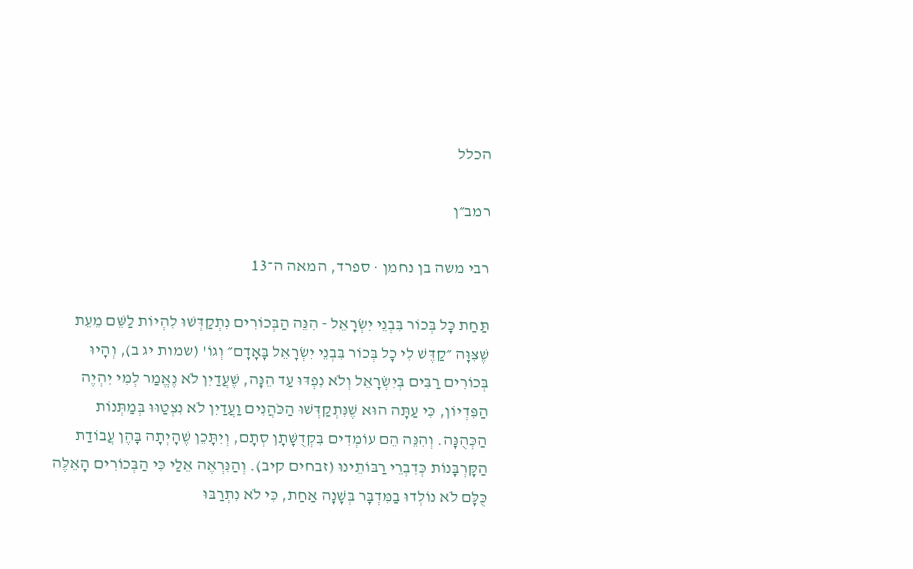הכלל

רמב״ן

רבי משה בן נחמן · ספרד, המאה ה־13

תַּחַת כָּל בְּכוֹר בִּבְנֵי יִשְׂרָאֵל - הִנֵּה הַבְּכוֹרִים נִתְקַדְּשׁוּ לִהְיוֹת לַשֵּׁם מֵעֵת שֶׁצִּוָּה ״קַדֶּשׁ לִי כָל בְּכוֹר בִּבְנֵי יִשְׂרָאֵל בָּאָדָם״ וְגוֹ' (שמות יג ב), וְהָיוּ בְּכוֹרִים רַבִּים בְּיִשְׂרָאֵל וְלֹא נִפְדּוּ עַד הֵנָּה, שֶׁעֲדַיִן לֹא נֶאֱמַר לְמִי יִהְיֶה הַפִּדְיוֹן, כִּי עַתָּה הוּא שֶׁנִּתְקַדְּשׁוּ הַכֹּהֲנִים וַעֲדַיִן לֹא נִצְטַוּוּ בְּמַתְּנוֹת הַכְּהֻנָּה. וְהִנֵּה הֵם עוֹמְדִים בִּקְדֻשָּׁתָן סְתָם, וְיִתָּכֵן שֶׁהָיְתָה בָּהֶן עֲבוֹדַת הַקָּרְבָּנוֹת כְּדִבְרֵי רַבּוֹתֵינוּ (זבחים קיב). וְהַנִּרְאֶה אֵלַי כִּי הַבְּכוֹרִים הָאֵלֶּה כֻּלָּם לֹא נוֹלְדוּ בַמִּדְבָּר בְּשָׁנָה אַחַת, כִּי לֹא נִתְרַבּוּ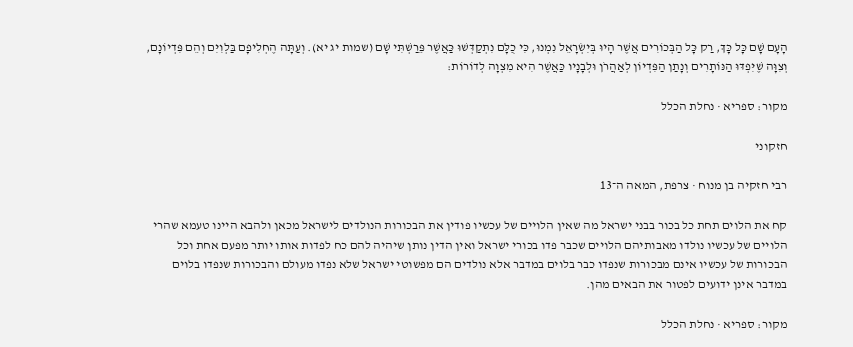הָעָם שָׁם כָּל כָּךְ, רַק כָּל הַבְּכוֹרִים אֲשֶׁר הָיוּ בְּיִשְׂרָאֵל נִמְנוּ, כִּי כֻלָּם נִתְקַדְּשׁוּ כַּאֲשֶׁר פֵּרַשְׁתִּי שָׁם (שמות יג יא). וְעַתָּה הֶחְלִיפָם בַּלְוִיִּם וְהֵם פִּדְיוֹנָם, וְצִוָּה שֶׁיִּפְדּוּ הַנּוֹתָרִים וְנָתַן הַפִּדְיוֹן לְאַהֲרֹן וּלְבָנָיו כַּאֲשֶׁר הִיא מִצְוָה לְדוֹרוֹת:

מקור: ספריא · נחלת הכלל

חזקוני

רבי חזקיה בן מנוח · צרפת, המאה ה־13

קח את הלוים תחת כל בכור בבני ישראל מה שאין הלויים של עכשיו פודין את הבכורות הנולדים לישראל מכאן ולהבא היינו טעמא שהרי הלויים של עכשיו נולדו מאבותיהם הלויים שכבר פדו בכורי ישראל ואין הדין נותן שיהיה להם כח לפדות אותו יותר מפעם אחת וכל הבכורות של עכשיו אינם מבכורות שנפדו כבר בלוים במדבר אלא נולדים הם מפשוטי ישראל שלא נפדו מעולם והבכורות שנפדו בלוים במדבר אינן ידועים לפטור את הבאים מהן.

מקור: ספריא · נחלת הכלל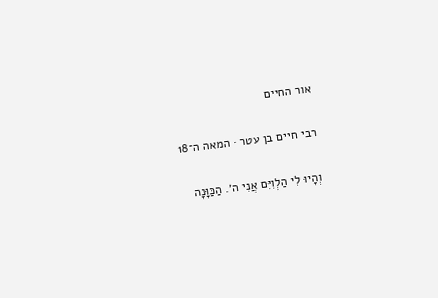אור החיים

רבי חיים בן עטר · המאה ה־18

וְהָיוּ לִי הַלְוִיִּם אֲנִי ה׳. הַכַּוָּנָה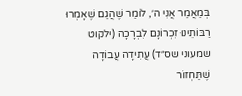בְּמַאֲמַר אֲנִי ה׳, לוֹמַר שֶׁהֲגַם שֶׁאָמְרוּ רַבּוֹתֵינוּ זִכְרוֹנָם לִבְרָכָה (ילקוט שמעוני שס״ד) עֲתִידָה עֲבוֹדָה שֶׁתַּחְזוֹר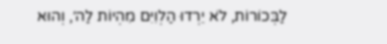לַבְּכוֹרוֹת, לֹא יֵרְדוּ הַלְוִיִּם מִהְיוֹת לַה׳, וְהוּא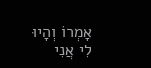אָמְרוֹ וְהָיוּ לִי אֲנִי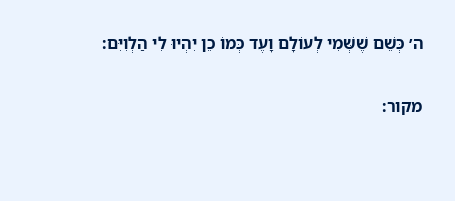ה׳ כְּשֵׁם שֶׁשְּׁמִי לְעוֹלָם וָעֶד כְּמוֹ כֵן יִהְיוּ לִי הַלְוִיִּם:

מקור: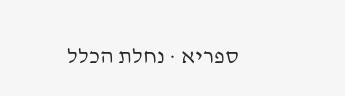ספריא · נחלת הכלל